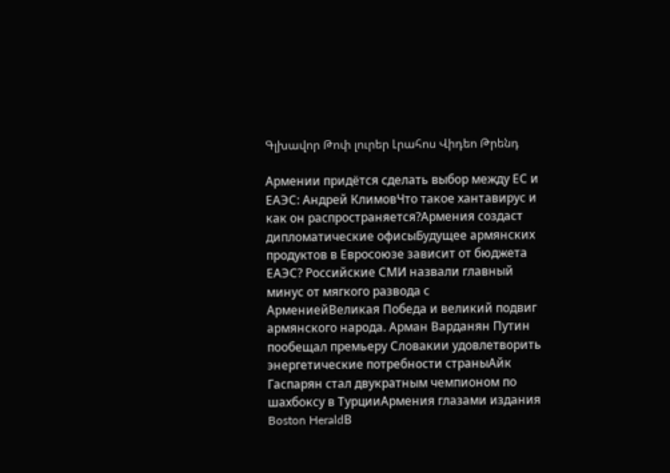Գլխավոր Թոփ լուրեր Լրահոս Վիդեո Թրենդ

Армении придётся сделать выбор между ЕС и ЕАЭС: Андрей КлимовЧто такое хантавирус и как он распространяется?Армения создаст дипломатические офисыБудущее армянских продуктов в Евросоюзе зависит от бюджета ЕАЭС? Российские СМИ назвали главный минус от мягкого развода с АрмениейВеликая Победа и великий подвиг армянского народа. Арман Варданян Путин пообещал премьеру Словакии удовлетворить энергетические потребности страныАйк Гаспарян стал двукратным чемпионом по шахбоксу в ТурцииАрмения глазами издания Boston HeraldВ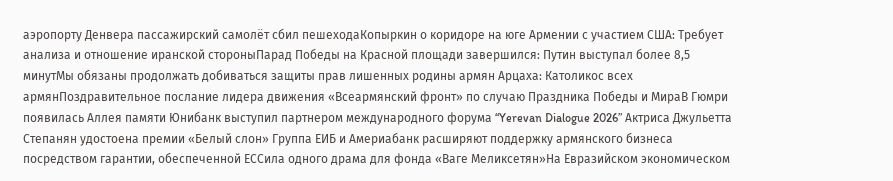аэропорту Денвера пассажирский самолёт сбил пешеходаКопыркин о коридоре на юге Армении с участием США: Требует анализа и отношение иранской стороныПарад Победы на Красной площади завершился: Путин выступал более 8,5 минутМы обязаны продолжать добиваться защиты прав лишенных родины армян Арцаха: Католикос всех армянПоздравительное послание лидера движения «Всеармянский фронт» по случаю Праздника Победы и МираВ Гюмри появилась Аллея памяти Юнибанк выступил партнером международного форума “Yerevan Dialogue 2026” Актриса Джульетта Степанян удостоена премии «Белый слон» Группа ЕИБ и Америабанк расширяют поддержку армянского бизнеса посредством гарантии, обеспеченной ЕССила одного драма для фонда «Ваге Меликсетян»На Евразийском экономическом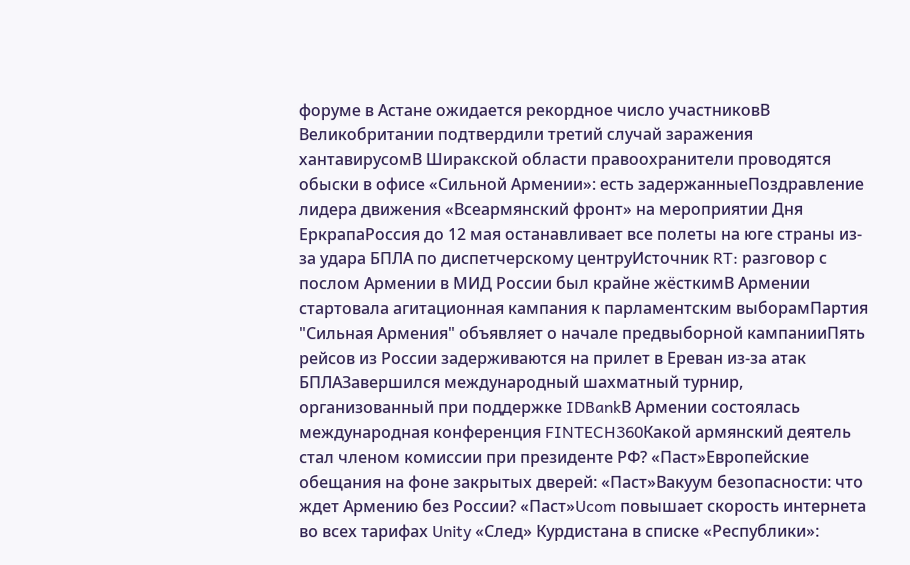форуме в Астане ожидается рекордное число участниковВ Великобритании подтвердили третий случай заражения хантавирусомВ Ширакской области правоохранители проводятся обыски в офисе «Сильной Армении»: есть задержанныеПоздравление лидера движения «Всеармянский фронт» на мероприятии Дня ЕркрапаРоссия до 12 мая останавливает все полеты на юге страны из-за удара БПЛА по диспетчерскому центруИсточник RT: разговор с послом Армении в МИД России был крайне жёсткимВ Армении стартовала агитационная кампания к парламентским выборамПартия "Сильная Армения" объявляет о начале предвыборной кампанииПять рейсов из России задерживаются на прилет в Ереван из-за атак БПЛАЗавершился международный шахматный турнир, организованный при поддержке IDBankВ Армении состоялась международная конференция FINTECH360Какой армянский деятель стал членом комиссии при президенте РФ? «Паст»Европейские обещания на фоне закрытых дверей: «Паст»Вакуум безопасности: что ждет Армению без России? «Паст»Ucom повышает скорость интернета во всех тарифах Unity «След» Курдистана в списке «Республики»: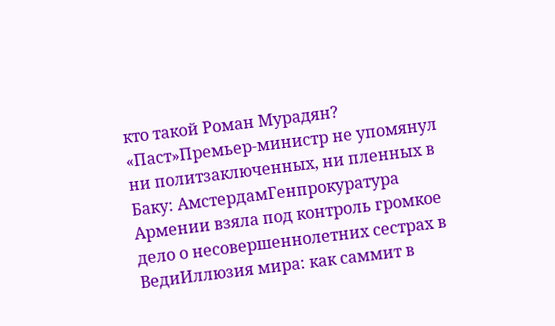кто такой Роман Мурадян? «Паст»Премьер-министр не упомянул ни политзаключенных, ни пленных в Баку: АмстердамГенпрокуратура Армении взяла под контроль громкое дело о несовершеннолетних сестрах в ВедиИллюзия мира: как саммит в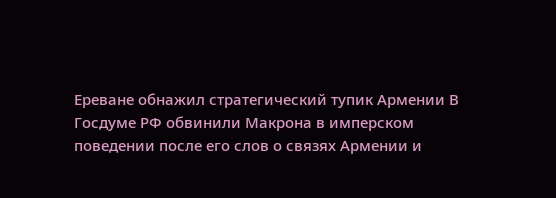Ереване обнажил стратегический тупик Армении В Госдуме РФ обвинили Макрона в имперском поведении после его слов о связях Армении и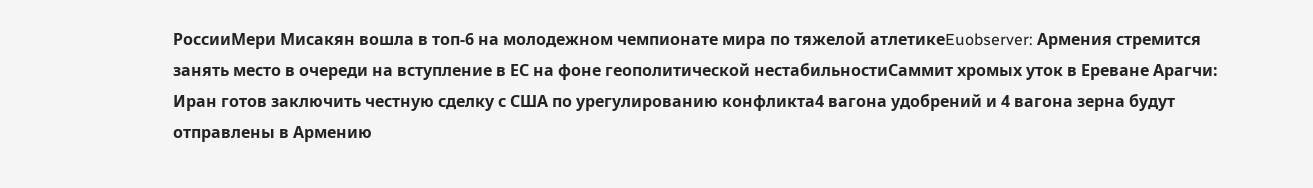РоссииМери Мисакян вошла в топ-6 на молодежном чемпионате мира по тяжелой атлетикеEuobserver: Армения стремится занять место в очереди на вступление в ЕС на фоне геополитической нестабильностиСаммит хромых уток в Ереване Арагчи: Иран готов заключить честную сделку с США по урегулированию конфликта4 вагона удобрений и 4 вагона зерна будут отправлены в Армению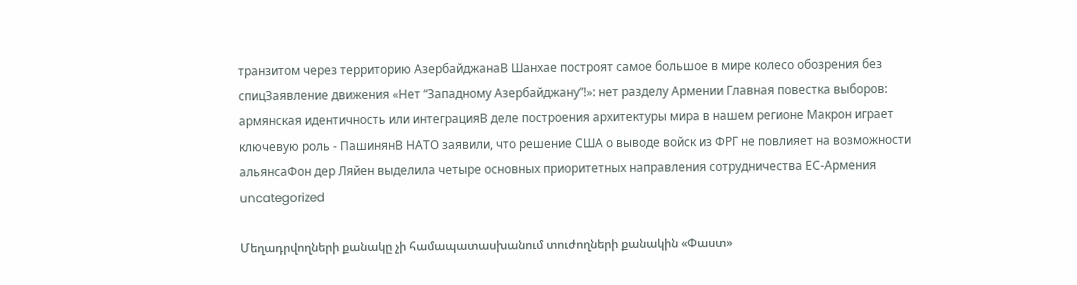транзитом через территорию АзербайджанаВ Шанхае построят самое большое в мире колесо обозрения без спицЗаявление движения «Нет “Западному Азербайджану”!»: нет разделу Армении Главная повестка выборов: армянская идентичность или интеграцияВ деле построения архитектуры мира в нашем регионе Макрон играет ключевую роль - ПашинянВ НАТО заявили, что решение США о выводе войск из ФРГ не повлияет на возможности альянсаФон дер Ляйен выделила четыре основных приоритетных направления сотрудничества ЕС-Армения
uncategorized

Մեղադրվողների քանակը չի համապատասխանում տուժողների քանակին «Փաստ»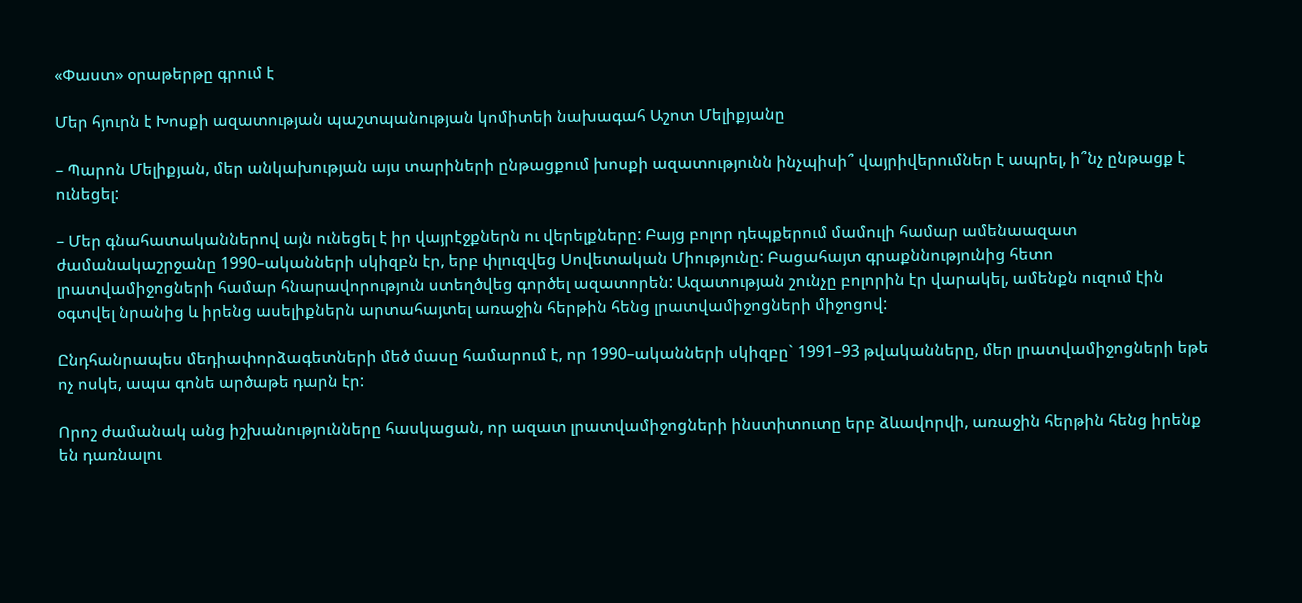«Փաստ» օրաթերթը գրում է

Մեր հյուրն է Խոսքի ազատության պաշտպանության կոմիտեի նախագահ Աշոտ Մելիքյանը

– Պարոն Մելիքյան, մեր անկախության այս տարիների ընթացքում խոսքի ազատությունն ինչպիսի՞ վայրիվերումներ է ապրել, ի՞նչ ընթացք է ունեցել:

– Մեր գնահատականներով այն ունեցել է իր վայրէջքներն ու վերելքները: Բայց բոլոր դեպքերում մամուլի համար ամենաազատ ժամանակաշրջանը 1990–ականների սկիզբն էր, երբ փլուզվեց Սովետական Միությունը: Բացահայտ գրաքննությունից հետո լրատվամիջոցների համար հնարավորություն ստեղծվեց գործել ազատորեն: Ազատության շունչը բոլորին էր վարակել, ամենքն ուզում էին օգտվել նրանից և իրենց ասելիքներն արտահայտել առաջին հերթին հենց լրատվամիջոցների միջոցով:

Ընդհանրապես մեդիափորձագետների մեծ մասը համարում է, որ 1990–ականների սկիզբը` 1991–93 թվականները, մեր լրատվամիջոցների եթե ոչ ոսկե, ապա գոնե արծաթե դարն էր:

Որոշ ժամանակ անց իշխանությունները հասկացան, որ ազատ լրատվամիջոցների ինստիտուտը երբ ձևավորվի, առաջին հերթին հենց իրենք են դառնալու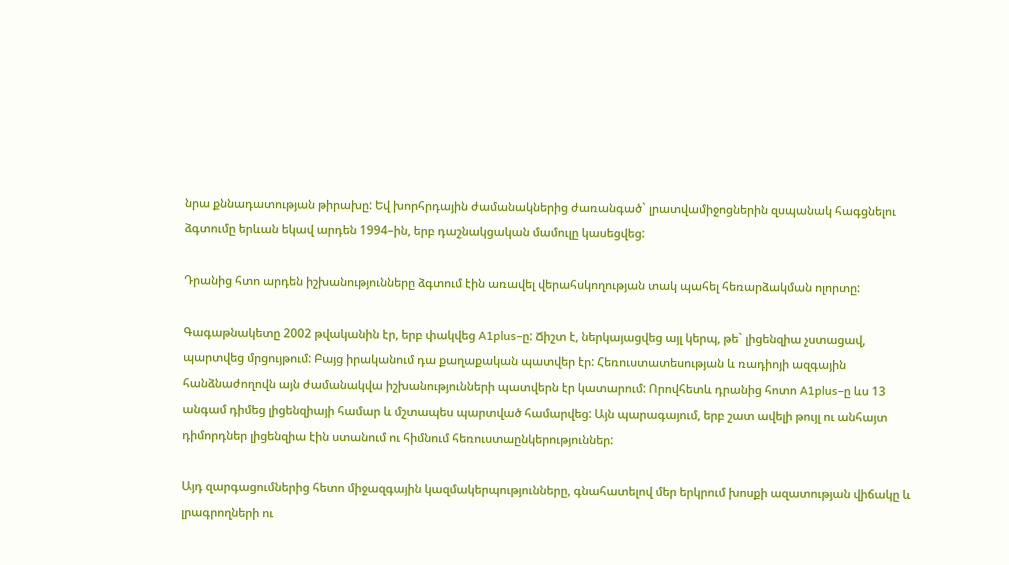նրա քննադատության թիրախը: Եվ խորհրդային ժամանակներից ժառանգած` լրատվամիջոցներին զսպանակ հագցնելու ձգտումը երևան եկավ արդեն 1994–ին, երբ դաշնակցական մամուլը կասեցվեց:

Դրանից հտո արդեն իշխանությունները ձգտում էին առավել վերահսկողության տակ պահել հեռարձակման ոլորտը:

Գագաթնակետը 2002 թվականին էր, երբ փակվեց A1plus–ը: Ճիշտ է, ներկայացվեց այլ կերպ, թե` լիցենզիա չստացավ, պարտվեց մրցույթում: Բայց իրականում դա քաղաքական պատվեր էր: Հեռուստատեսության և ռադիոյի ազգային հանձնաժողովն այն ժամանակվա իշխանությունների պատվերն էր կատարում: Որովհետև դրանից հոտո A1plus–ը ևս 13 անգամ դիմեց լիցենզիայի համար և մշտապես պարտված համարվեց: Այն պարագայում, երբ շատ ավելի թույլ ու անհայտ դիմորդներ լիցենզիա էին ստանում ու հիմնում հեռուստաընկերություններ:

Այդ զարգացումներից հետո միջազգային կազմակերպությունները, գնահատելով մեր երկրում խոսքի ազատության վիճակը և լրագրողների ու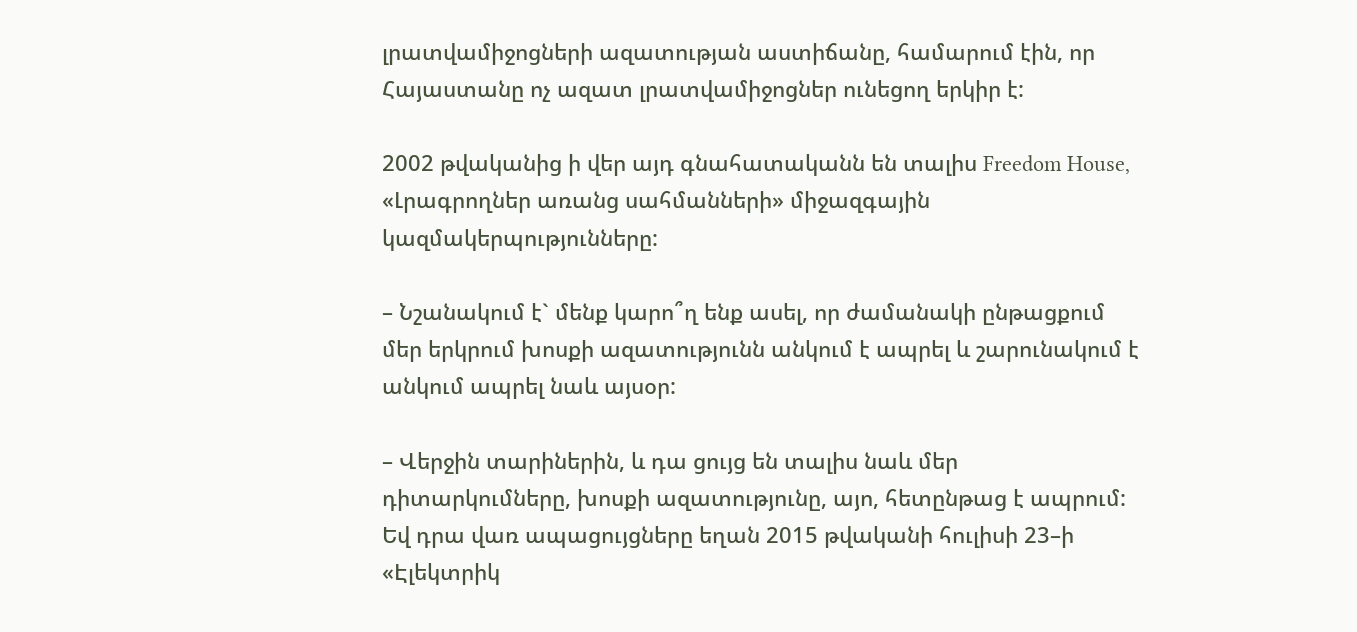լրատվամիջոցների ազատության աստիճանը, համարում էին, որ Հայաստանը ոչ ազատ լրատվամիջոցներ ունեցող երկիր է:

2002 թվականից ի վեր այդ գնահատականն են տալիս Freedom House, «Լրագրողներ առանց սահմանների» միջազգային կազմակերպությունները:

– Նշանակում է` մենք կարո՞ղ ենք ասել, որ ժամանակի ընթացքում մեր երկրում խոսքի ազատությունն անկում է ապրել և շարունակում է անկում ապրել նաև այսօր:

– Վերջին տարիներին, և դա ցույց են տալիս նաև մեր դիտարկումները, խոսքի ազատությունը, այո, հետընթաց է ապրում: Եվ դրա վառ ապացույցները եղան 2015 թվականի հուլիսի 23–ի «Էլեկտրիկ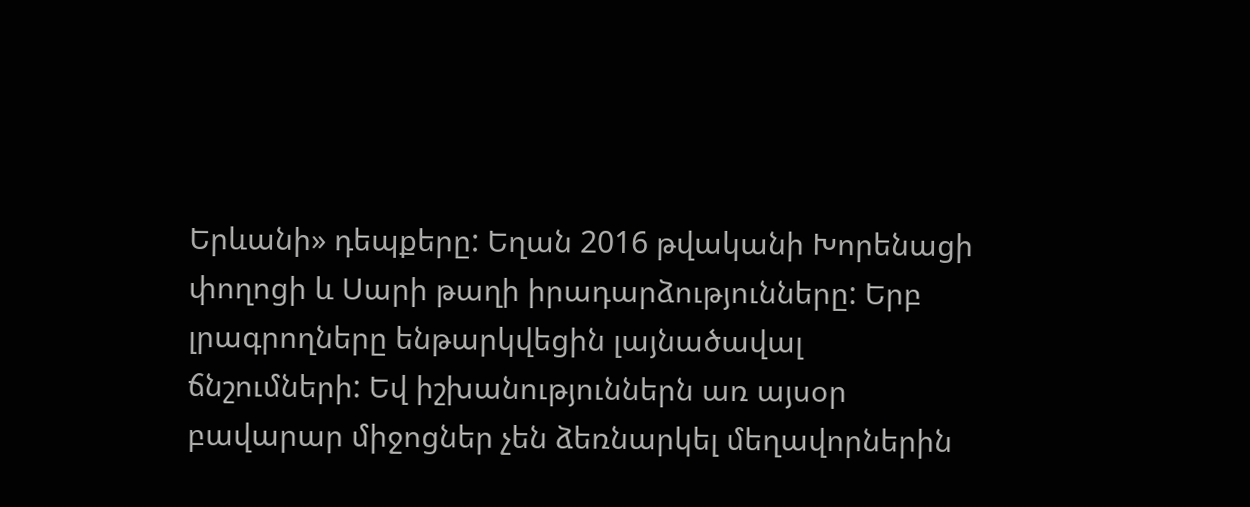Երևանի» դեպքերը: Եղան 2016 թվականի Խորենացի փողոցի և Սարի թաղի իրադարձությունները: Երբ լրագրողները ենթարկվեցին լայնածավալ ճնշումների: Եվ իշխանություններն առ այսօր բավարար միջոցներ չեն ձեռնարկել մեղավորներին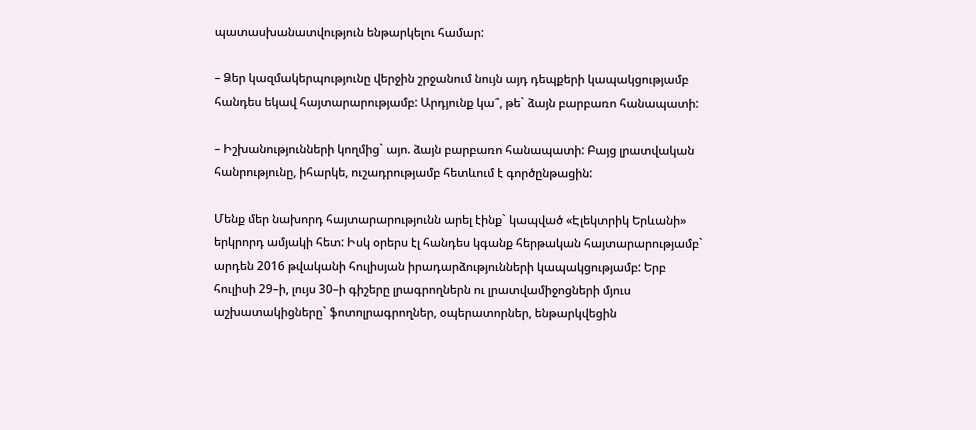պատասխանատվություն ենթարկելու համար:

– Ձեր կազմակերպությունը վերջին շրջանում նույն այդ դեպքերի կապակցությամբ հանդես եկավ հայտարարությամբ: Արդյունք կա՞, թե` ձայն բարբառո հանապատի:

– Իշխանությունների կողմից` այո. ձայն բարբառո հանապատի: Բայց լրատվական հանրությունը, իհարկե, ուշադրությամբ հետևում է գործընթացին:

Մենք մեր նախորդ հայտարարությունն արել էինք` կապված «Էլեկտրիկ Երևանի» երկրորդ ամյակի հետ: Իսկ օրերս էլ հանդես կգանք հերթական հայտարարությամբ` արդեն 2016 թվականի հուլիսյան իրադարձությունների կապակցությամբ: Երբ հուլիսի 29–ի, լույս 30–ի գիշերը լրագրողներն ու լրատվամիջոցների մյուս աշխատակիցները` ֆոտոլրագրողներ, օպերատորներ, ենթարկվեցին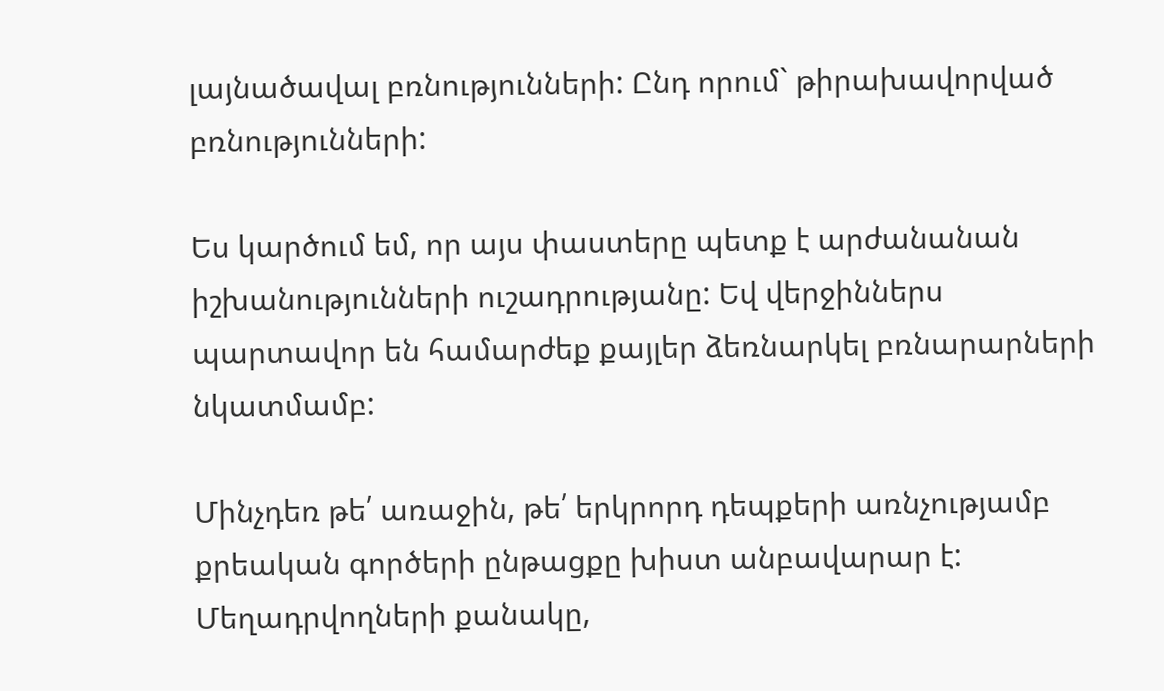լայնածավալ բռնությունների: Ընդ որում` թիրախավորված բռնությունների:

Ես կարծում եմ, որ այս փաստերը պետք է արժանանան իշխանությունների ուշադրությանը: Եվ վերջիններս պարտավոր են համարժեք քայլեր ձեռնարկել բռնարարների նկատմամբ:

Մինչդեռ թե՛ առաջին, թե՛ երկրորդ դեպքերի առնչությամբ քրեական գործերի ընթացքը խիստ անբավարար է: Մեղադրվողների քանակը,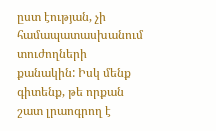ըստ էության, չի համապատասխանում տուժողների քանակին: Իսկ մենք գիտենք, թե որքան շատ լրաոգրող է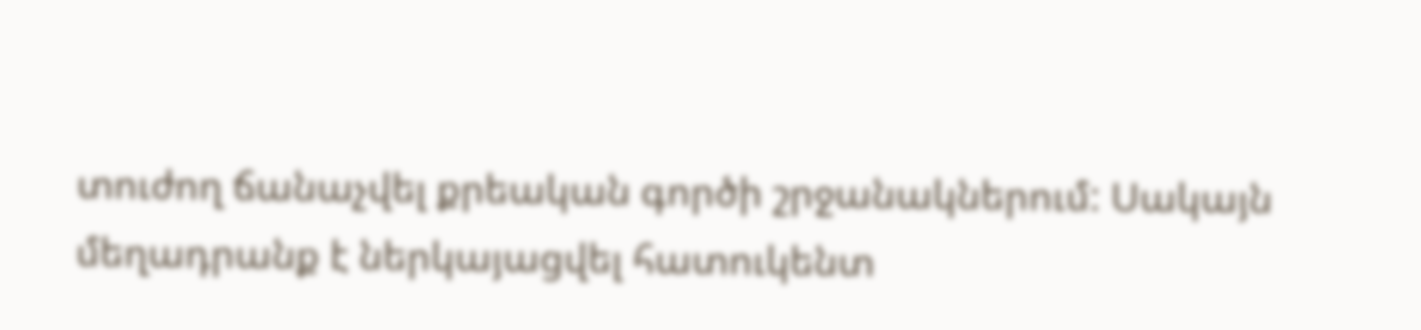տուժող ճանաչվել քրեական գործի շրջանակներում: Սակայն մեղադրանք է ներկայացվել հատուկենտ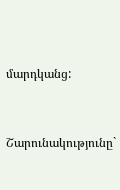մարդկանց:



Շարունակությունը`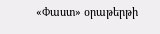«Փաստ» օրաթերթի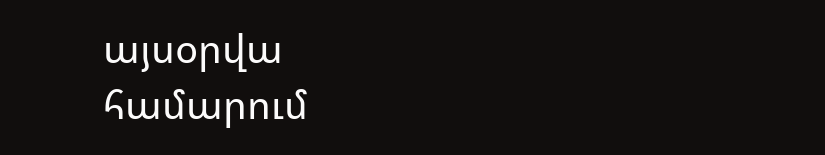այսօրվա համարում